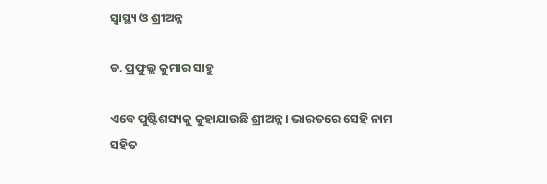ସ୍ବାସ୍ଥ୍ୟ ଓ ଶ୍ରୀଅନ୍ନ

ଡ. ପ୍ରଫୁଲ୍ଲ କୁମାର ସାହୁ

ଏବେ ପୁଷ୍ଟିଶସ୍ୟକୁ କୁହାଯାଉଛି ଶ୍ରୀଅନ୍ନ। ଭାରତରେ ସେହି ନାମ ସହିତ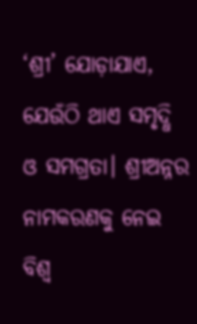‘ଶ୍ରୀ’ ଯୋଡ଼ାଯାଏ, ଯେଉଁଠି ଥାଏ ସମୃଦ୍ଧି ଓ ସମଗ୍ରତା। ଶ୍ରୀଅନ୍ନର ନାମକରଣକୁ ନେଇ ବିଶ୍ବ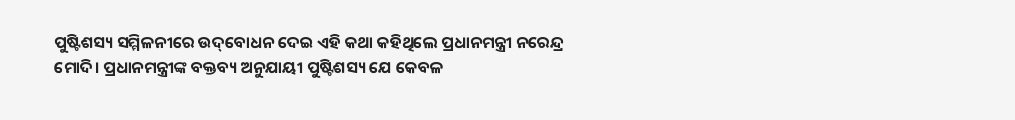ପୁଷ୍ଟିଶସ୍ୟ ସମ୍ମିଳନୀରେ ଉଦ୍‌ବୋଧନ ଦେଇ ଏହି କଥା କହିଥିଲେ ପ୍ରଧାନମନ୍ତ୍ରୀ ନରେନ୍ଦ୍ର ମୋଦି। ପ୍ରଧାନମନ୍ତ୍ରୀଙ୍କ ବକ୍ତବ୍ୟ ଅନୁଯାୟୀ ପୁଷ୍ଟିଶସ୍ୟ ଯେ କେବଳ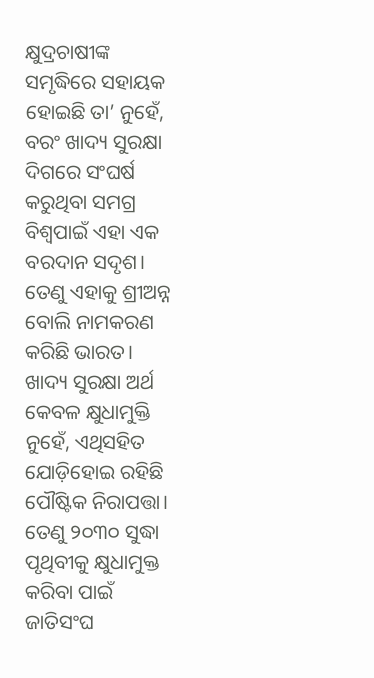କ୍ଷୁଦ୍ରଚାଷୀଙ୍କ ସମୃଦ୍ଧିରେ ସହାୟକ ହୋଇଛି ତା’ ନୁହେଁ, ବରଂ ଖାଦ୍ୟ ସୁରକ୍ଷା ଦିଗରେ ସଂଘର୍ଷ କରୁଥିବା ସମଗ୍ର ବିଶ୍ବପାଇଁ ଏହା ଏକ ବରଦାନ ସଦୃଶ। ତେଣୁ ଏହାକୁ ଶ୍ରୀଅନ୍ନ ବୋଲି ନାମକରଣ କରିଛି ଭାରତ। ଖାଦ୍ୟ ସୁରକ୍ଷା ଅର୍ଥ କେବଳ କ୍ଷୁଧାମୁକ୍ତି ନୁହେଁ, ଏଥିସହିତ ଯୋଡ଼ିହୋଇ ରହିଛି ପୌଷ୍ଟିକ ନିରାପତ୍ତା। ତେଣୁ ୨୦୩୦ ସୁଦ୍ଧା ପୃଥିବୀକୁ କ୍ଷୁଧାମୁକ୍ତ କରିବା ପାଇଁ ଜାତିସଂଘ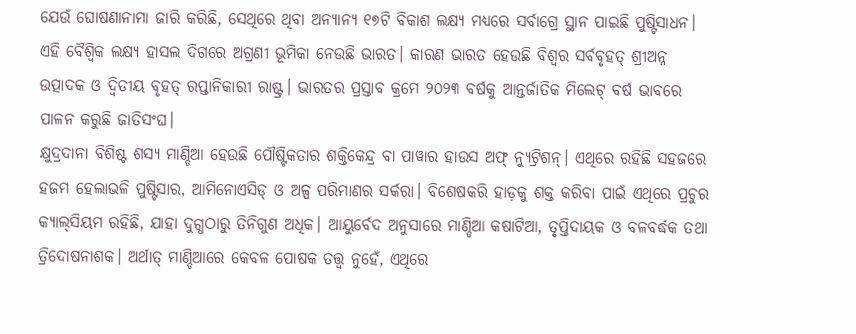ଯେଉଁ ଘୋଷଣାନାମା ଜାରି କରିଛି, ସେଥିରେ ଥିବା ଅନ୍ୟାନ୍ୟ ୧୭ଟି ବିକାଶ ଲକ୍ଷ୍ୟ ମଧ୍ୟରେ ସର୍ବାଗ୍ରେ ସ୍ଥାନ ପାଇଛି ପୁଷ୍ଟିସାଧନ। ଏହି ବୈଶ୍ବିକ ଲକ୍ଷ୍ୟ ହାସଲ ଦିଗରେ ଅଗ୍ରଣୀ ଭୂମିକା ନେଉଛି ଭାରତ। କାରଣ ଭାରତ ହେଉଛି ବିଶ୍ବର ସର୍ବବୃହତ୍‌ ଶ୍ରୀଅନ୍ନ ଉତ୍ପାଦକ ଓ ଦ୍ବିତୀୟ ବୃହତ୍‌ ରପ୍ତାନିକାରୀ ରାଷ୍ଟ୍ର। ଭାରତର ପ୍ରସ୍ତାବ କ୍ରମେ ୨୦୨୩ ବର୍ଷକୁ ଆନ୍ତର୍ଜାତିକ ମିଲେଟ୍‌ ବର୍ଷ ଭାବରେ ପାଳନ କରୁଛି ଜାତିସଂଘ।
କ୍ଷୁଦ୍ରଦାନା ବିଶିଷ୍ଟ ଶସ୍ୟ ମାଣ୍ଡିଆ ହେଉଛି ପୌଷ୍ଟିକତାର ଶକ୍ତିକେନ୍ଦ୍ର ବା ପାୱାର ହାଉସ ଅଫ୍‌ ନ୍ୟୁଟ୍ରିଶନ୍‌। ଏଥିରେ ରହିଛି ସହଜରେ ହଜମ ହେଲାଭଳି ପୁଷ୍ଟିସାର, ଆମିନୋଏସିଡ୍‌ ଓ ଅଳ୍ପ ପରିମାଣର ସର୍କରା। ବିଶେଷକରି ହାଡ଼କୁ ଶକ୍ତ କରିବା ପାଇଁ ଏଥିରେ ପ୍ରଚୁର କ୍ୟାଲ୍‌ସିୟମ ରହିଛି, ଯାହା ଦୁଗ୍ଧଠାରୁ ତିନିଗୁଣ ଅଧିକ। ଆୟୁର୍ବେଦ ଅନୁସାରେ ମାଣ୍ଡିଆ କଷାଟିଆ, ତୃପ୍ତିଦାୟକ ଓ ବଳବର୍ଦ୍ଧକ ତଥା ତ୍ରିଦୋଷନାଶକ। ଅର୍ଥାତ୍‌ ମାଣ୍ଡିଆରେ କେବଳ ପୋଷକ ତତ୍ତ୍ବ ନୁହେଁ, ଏଥିରେ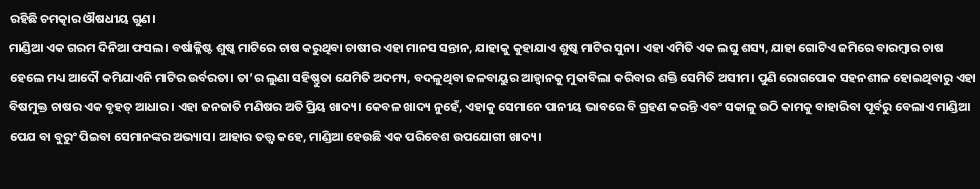ରହିଛି ଚମତ୍କାର ଔଷଧୀୟ ଗୁଣ।
ମାଣ୍ଡିଆ ଏକ ଗରମ ଦିନିଆ ଫସଲ। ବର୍ଷାକ୍ଳିଷ୍ଟ ଶୁଷ୍କ ମାଟିରେ ଚାଷ କରୁଥିବା ଚାଷୀର ଏହା ମାନସ ସନ୍ତାନ, ଯାହାକୁ କୁହାଯାଏ ଶୁଷ୍କ ମାଟିର ସୁନା। ଏହା ଏମିତି ଏକ ଲଘୁ ଶସ୍ୟ, ଯାହା ଗୋଟିଏ ଜମିରେ ବାରମ୍ବାର ଚାଷ ହେଲେ ମଧ୍ୟ ଆଦୌ କମିଯାଏନି ମାଟିର ଉର୍ବରତା। ତା’ର ଲୁଣା ସହିଷ୍ଣୁତା ଯେମିତି ଅଦମ୍ୟ, ବଦଳୁଥିବା ଜଳବାୟୁର ଆହ୍ବାନକୁ ମୁକାବିଲା କରିବାର ଶକ୍ତି ସେମିତି ଅସୀମ। ପୁଣି ରୋଗପୋକ ସହନଶୀଳ ହୋଇଥିବାରୁ ଏହା ବିଷମୁକ୍ତ ଚାଷର ଏକ ବୃହତ୍‌ ଆଧାର। ଏହା ଜନଜାତି ମଣିଷର ଅତି ପ୍ରିୟ ଖାଦ୍ୟ। କେବଳ ଖାଦ୍ୟ ନୁହେଁ, ଏହାକୁ ସେମାନେ ପାନୀୟ ଭାବରେ ବି ଗ୍ରହଣ କରନ୍ତି ଏବଂ ସକାଳୁ ଉଠି କାମକୁ ବାହାରିବା ପୂର୍ବରୁ ବେଲାଏ ମାଣ୍ଡିଆ ପେଯ ବା ବୁରୁଂ ପିଇବା ସେମାନଙ୍କର ଅଭ୍ୟାସ। ଆହାର ତତ୍ତ୍ବ କହେ, ମାଣ୍ଡିଆ ହେଉଛି ଏକ ପରିବେଶ ଉପଯୋଗୀ ଖାଦ୍ୟ।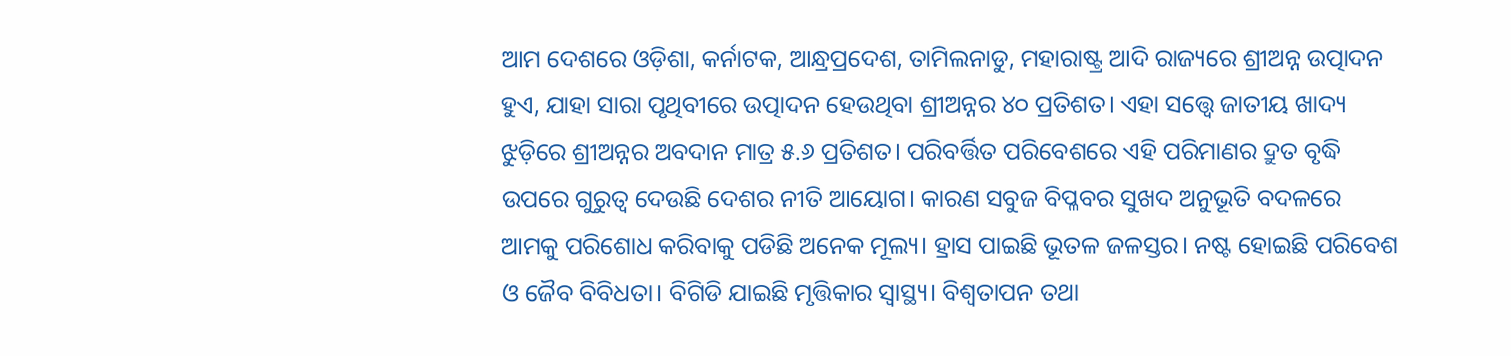ଆମ ଦେଶରେ ଓଡ଼ିଶା, କର୍ନାଟକ, ଆନ୍ଧ୍ରପ୍ରଦେଶ, ତାମିଲନାଡୁ, ମହାରାଷ୍ଟ୍ର ଆଦି ରାଜ୍ୟରେ ଶ୍ରୀଅନ୍ନ ଉତ୍ପାଦନ ହୁଏ, ଯାହା ସାରା ପୃଥିବୀରେ ଉତ୍ପାଦନ ହେଉଥିବା ଶ୍ରୀଅନ୍ନର ୪୦ ପ୍ରତିଶତ। ଏହା ସତ୍ତ୍ବେ ଜାତୀୟ ଖାଦ୍ୟ ଝୁଡ଼ିରେ ଶ୍ରୀଅନ୍ନର ଅବଦାନ ମାତ୍ର ୫.୬ ପ୍ରତିଶତ। ପରିବର୍ତ୍ତିତ ପରିବେଶରେ ଏହି ପରିମାଣର ଦ୍ରୁତ ବୃଦ୍ଧି ଉପରେ ଗୁରୁତ୍ୱ ଦେଉଛି ଦେଶର ନୀତି ଆୟୋଗ। କାରଣ ସବୁଜ ବିପ୍ଳବର ସୁଖଦ ଅନୁଭୂତି ବଦଳରେ ଆମକୁ ପରିଶୋଧ କରିବାକୁ ପଡିଛି ଅନେକ ମୂଲ୍ୟ। ହ୍ରାସ ପାଇଛି ଭୂତଳ ଜଳସ୍ତର। ନଷ୍ଟ ହୋଇଛି ପରିବେଶ ଓ ଜୈବ ବିବିଧତା। ବିଗିଡି ଯାଇଛି ମୃତ୍ତିକାର ସ୍ବାସ୍ଥ୍ୟ। ବିଶ୍ବତାପନ ତଥା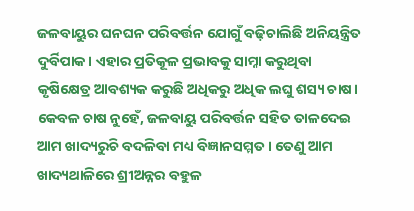ଜଳବାୟୁର ଘନଘନ ପରିବର୍ତ୍ତନ ଯୋଗୁଁ ବଢ଼ିଚାଲିଛି ଅନିୟନ୍ତ୍ରିତ ଦୁର୍ବିପାକ। ଏହାର ପ୍ରତିକୂଳ ପ୍ରଭାବକୁ ସାମ୍ନା କରୁଥିବା କୃଷିକ୍ଷେତ୍ର ଆବଶ୍ୟକ କରୁଛି ଅଧିକରୁ ଅଧିକ ଲଘୁ ଶସ୍ୟ ଚାଷ। କେବଳ ଚାଷ ନୁହେଁ, ଜଳବାୟୁ ପରିବର୍ତ୍ତନ ସହିତ ତାଳଦେଇ ଆମ ଖାଦ୍ୟରୁଚି ବଦଳିବା ମଧ୍ୟ ବିଜ୍ଞାନସମ୍ମତ। ତେଣୁ ଆମ ଖାଦ୍ୟଥାଳିରେ ଶ୍ରୀଅନ୍ନର ବହୁଳ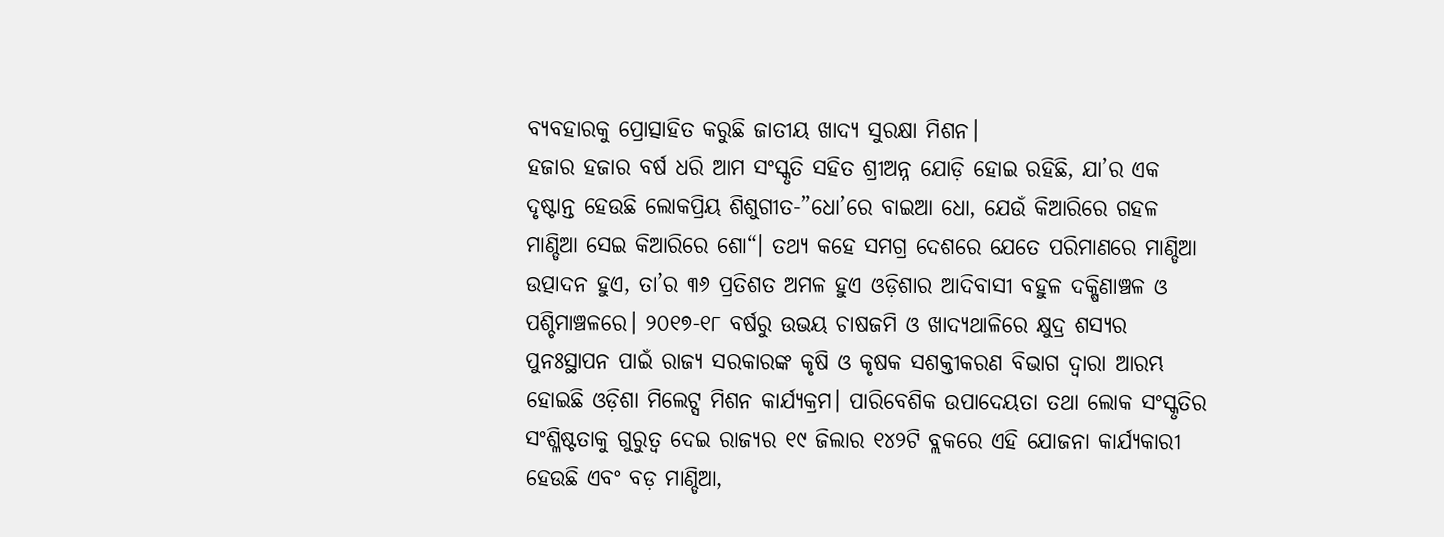ବ୍ୟବହାରକୁ ପ୍ରୋତ୍ସାହିତ କରୁଛି ଜାତୀୟ ଖାଦ୍ୟ ସୁରକ୍ଷା ମିଶନ।
ହଜାର ହଜାର ବର୍ଷ ଧରି ଆମ ସଂସ୍କୃତି ସହିତ ଶ୍ରୀଅନ୍ନ ଯୋଡ଼ି ହୋଇ ରହିଛି, ଯା’ର ଏକ ଦୃଷ୍ଟାନ୍ତ ହେଉଛି ଲୋକପ୍ରିୟ ଶିଶୁଗୀତ-”ଧୋ’ରେ ବାଇଆ ଧୋ, ଯେଉଁ କିଆରିରେ ଗହଳ ମାଣ୍ଡିଆ ସେଇ କିଆରିରେ ଶୋ“। ତଥ୍ୟ କହେ ସମଗ୍ର ଦେଶରେ ଯେତେ ପରିମାଣରେ ମାଣ୍ଡିଆ ଉତ୍ପାଦନ ହୁଏ, ତା’ର ୩୬ ପ୍ରତିଶତ ଅମଳ ହୁଏ ଓଡ଼ିଶାର ଆଦିବାସୀ ବହୁଳ ଦକ୍ଷିଣାଞ୍ଚଳ ଓ ପଶ୍ଚିମାଞ୍ଚଳରେ। ୨୦୧୭-୧୮ ବର୍ଷରୁ ଉଭୟ ଚାଷଜମି ଓ ଖାଦ୍ୟଥାଳିରେ କ୍ଷୁଦ୍ର ଶସ୍ୟର ପୁନଃସ୍ଥାପନ ପାଇଁ ରାଜ୍ୟ ସରକାରଙ୍କ କୃଷି ଓ କୃଷକ ସଶକ୍ତୀକରଣ ବିଭାଗ ଦ୍ବାରା ଆରମ୍ଭ ହୋଇଛି ଓଡ଼ିଶା ମିଲେଟ୍ସ ମିଶନ କାର୍ଯ୍ୟକ୍ରମ। ପାରିବେଶିକ ଉପାଦେୟତା ତଥା ଲୋକ ସଂସ୍କୃତିର ସଂଶ୍ଳିଷ୍ଟତାକୁ ଗୁରୁତ୍ୱ ଦେଇ ରାଜ୍ୟର ୧୯ ଜିଲାର ୧୪୨ଟି ବ୍ଲକରେ ଏହି ଯୋଜନା କାର୍ଯ୍ୟକାରୀ ହେଉଛି ଏବଂ ବଡ଼ ମାଣ୍ଡିଆ,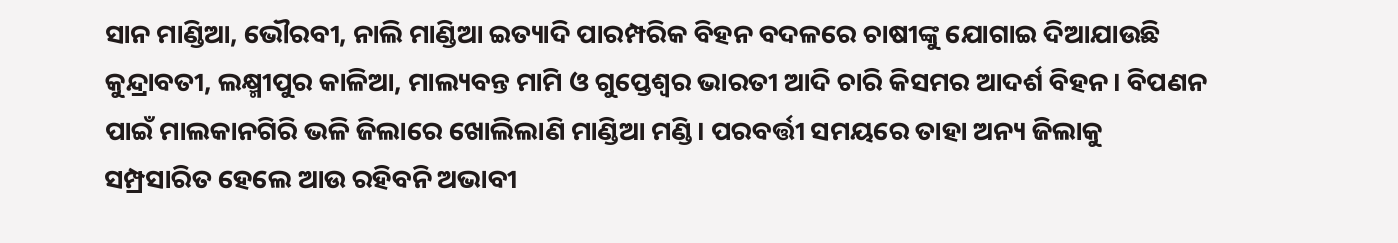ସାନ ମାଣ୍ଡିଆ, ଭୌରବୀ, ନାଲି ମାଣ୍ଡିଆ ଇତ୍ୟାଦି ପାରମ୍ପରିକ ବିହନ ବଦଳରେ ଚାଷୀଙ୍କୁ ଯୋଗାଇ ଦିଆଯାଉଛି କୁନ୍ଦ୍ରାବତୀ, ଲକ୍ଷ୍ମୀପୁର କାଳିଆ, ମାଲ୍ୟବନ୍ତ ମାମି ଓ ଗୁପ୍ତେଶ୍ୱର ଭାରତୀ ଆଦି ଚାରି କିସମର ଆଦର୍ଶ ବିହନ। ବିପଣନ ପାଇଁ ମାଲକାନଗିରି ଭଳି ଜିଲାରେ ଖୋଲିଲାଣି ମାଣ୍ଡିଆ ମଣ୍ଡି। ପରବର୍ତ୍ତୀ ସମୟରେ ତାହା ଅନ୍ୟ ଜିଲାକୁ ସମ୍ପ୍ରସାରିତ ହେଲେ ଆଉ ରହିବନି ଅଭାବୀ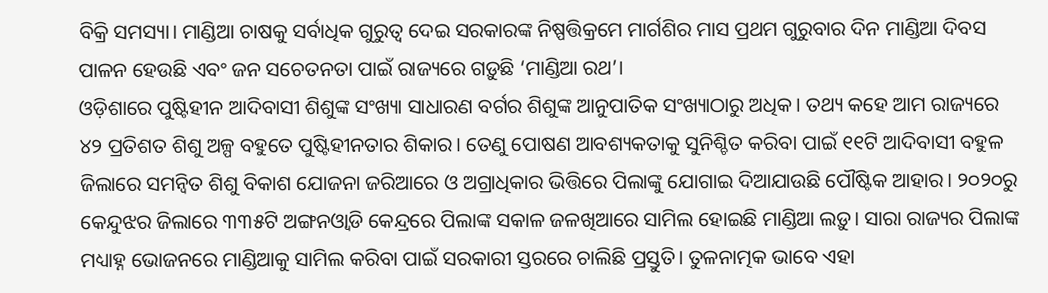ବିକ୍ରି ସମସ୍ୟା। ମାଣ୍ଡିଆ ଚାଷକୁ ସର୍ବାଧିକ ଗୁରୁତ୍ୱ ଦେଇ ସରକାରଙ୍କ ନିଷ୍ପତ୍ତିକ୍ରମେ ମାର୍ଗଶିର ମାସ ପ୍ରଥମ ଗୁରୁବାର ଦିନ ମାଣ୍ଡିଆ ଦିବସ ପାଳନ ହେଉଛି ଏବଂ ଜନ ସଚେତନତା ପାଇଁ ରାଜ୍ୟରେ ଗଡ଼ୁଛି ‘ମାଣ୍ଡିଆ ରଥ’।
ଓଡ଼ିଶାରେ ପୁଷ୍ଟିହୀନ ଆଦିବାସୀ ଶିଶୁଙ୍କ ସଂଖ୍ୟା ସାଧାରଣ ବର୍ଗର ଶିଶୁଙ୍କ ଆନୁପାତିକ ସଂଖ୍ୟାଠାରୁ ଅଧିକ। ତଥ୍ୟ କହେ ଆମ ରାଜ୍ୟରେ ୪୨ ପ୍ରତିଶତ ଶିଶୁ ଅଳ୍ପ ବହୁତେ ପୁଷ୍ଟିହୀନତାର ଶିକାର। ତେଣୁ ପୋଷଣ ଆବଶ୍ୟକତାକୁ ସୁନିଶ୍ଚିତ କରିବା ପାଇଁ ୧୧ଟି ଆଦିବାସୀ ବହୁଳ ଜିଲାରେ ସମନ୍ବିତ ଶିଶୁ ବିକାଶ ଯୋଜନା ଜରିଆରେ ଓ ଅଗ୍ରାଧିକାର ଭିତ୍ତିରେ ପିଲାଙ୍କୁ ଯୋଗାଇ ଦିଆଯାଉଛି ପୌଷ୍ଟିକ ଆହାର। ୨୦୨୦ରୁ କେନ୍ଦୁଝର ଜିଲାରେ ୩୩୫ଟି ଅଙ୍ଗନଓ୍ବାଡି କେନ୍ଦ୍ରରେ ପିଲାଙ୍କ ସକାଳ ଜଳଖିଆରେ ସାମିଲ ହୋଇଛି ମାଣ୍ଡିଆ ଲଡ଼ୁ। ସାରା ରାଜ୍ୟର ପିଲାଙ୍କ ମଧ୍ୟାହ୍ନ ଭୋଜନରେ ମାଣ୍ଡିଆକୁ ସାମିଲ କରିବା ପାଇଁ ସରକାରୀ ସ୍ତରରେ ଚାଲିଛି ପ୍ରସ୍ତୁତି। ତୁଳନାତ୍ମକ ଭାବେ ଏହା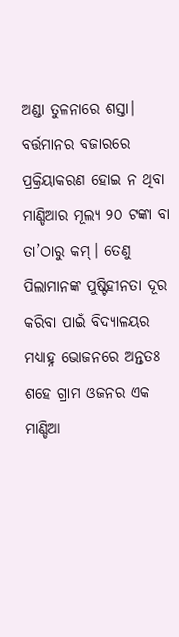ଅଣ୍ଡା ତୁଳନାରେ ଶସ୍ତା। ବର୍ତ୍ତମାନର ବଜାରରେ ପ୍ରକ୍ରିୟାକରଣ ହୋଇ ନ ଥିବା ମାଣ୍ଡିଆର ମୂଲ୍ୟ ୨୦ ଟଙ୍କା ବା ତା’ଠାରୁ କମ୍‌। ତେଣୁ ପିଲାମାନଙ୍କ ପୁଷ୍ଟିହୀନତା ଦୂର କରିବା ପାଇଁ ବିଦ୍ୟାଳୟର ମଧ୍ୟାହ୍ନ ଭୋଜନରେ ଅନ୍ତତଃ ଶହେ ଗ୍ରାମ ଓଜନର ଏକ ମାଣ୍ଡିଆ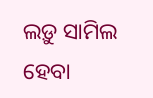ଲଡ଼ୁ ସାମିଲ ହେବା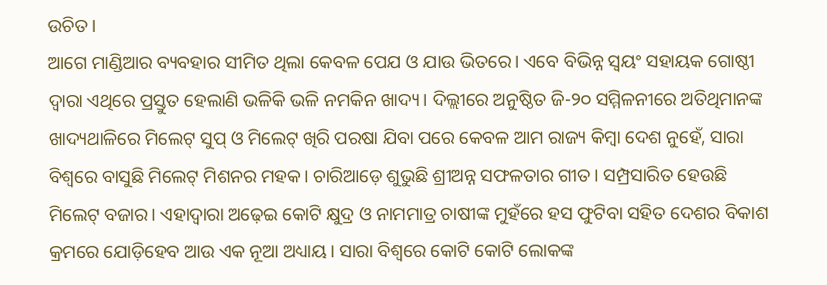ଉଚିତ।
ଆଗେ ମାଣ୍ଡିଆର ବ୍ୟବହାର ସୀମିତ ଥିଲା କେବଳ ପେଯ ଓ ଯାଉ ଭିତରେ। ଏବେ ବିଭିନ୍ନ ସ୍ବୟଂ ସହାୟକ ଗୋଷ୍ଠୀ ଦ୍ବାରା ଏଥିରେ ପ୍ରସ୍ତୁତ ହେଲାଣି ଭଳିକି ଭଳି ନମକିନ ଖାଦ୍ୟ। ଦିଲ୍ଲୀରେ ଅନୁଷ୍ଠିତ ଜି-୨୦ ସମ୍ମିଳନୀରେ ଅତିଥିମାନଙ୍କ ଖାଦ୍ୟଥାଳିରେ ମିଲେଟ୍‌ ସୁପ୍‌ ଓ ମିଲେଟ୍‌ ଖିରି ପରଷା ଯିବା ପରେ କେବଳ ଆମ ରାଜ୍ୟ କିମ୍ବା ଦେଶ ନୁହେଁ, ସାରା ବିଶ୍ୱରେ ବାସୁଛି ମିଲେଟ୍‌ ମିଶନର ମହକ। ଚାରିଆଡ଼େ ଶୁଭୁଛି ଶ୍ରୀଅନ୍ନ ସଫଳତାର ଗୀତ। ସମ୍ପ୍ରସାରିତ ହେଉଛି ମିଲେଟ୍‌ ବଜାର। ଏହାଦ୍ୱାରା ଅଢ଼େଇ କୋଟି କ୍ଷୁଦ୍ର ଓ ନାମମାତ୍ର ଚାଷୀଙ୍କ ମୁହଁରେ ହସ ଫୁଟିବା ସହିତ ଦେଶର ବିକାଶ କ୍ରମରେ ଯୋଡ଼ିହେବ ଆଉ ଏକ ନୂଆ ଅଧ୍ୟାୟ। ସାରା ବିଶ୍ବରେ କୋଟି କୋଟି ଲୋକଙ୍କ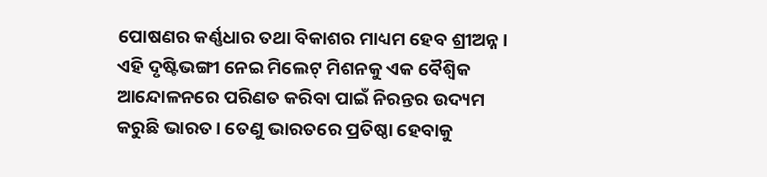ପୋଷଣର କର୍ଣ୍ଣଧାର ତଥା ବିକାଶର ମାଧ୍ୟମ ହେବ ଶ୍ରୀଅନ୍ନ। ଏହି ଦୃଷ୍ଟିଭଙ୍ଗୀ ନେଇ ମିଲେଟ୍‌ ମିଶନକୁ ଏକ ବୈଶ୍ବିକ ଆନ୍ଦୋଳନରେ ପରିଣତ କରିବା ପାଇଁ ନିରନ୍ତର ଉଦ୍ୟମ କରୁଛି ଭାରତ। ତେଣୁ ଭାରତରେ ପ୍ରତିଷ୍ଠା ହେବାକୁ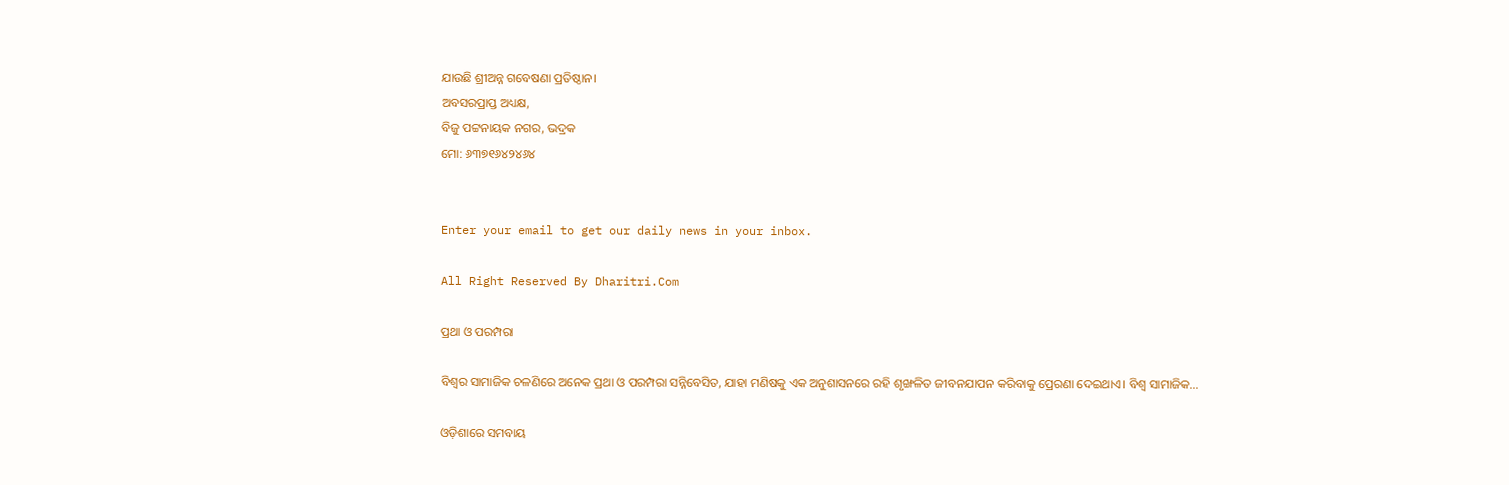ଯାଉଛି ଶ୍ରୀଅନ୍ନ ଗବେଷଣା ପ୍ରତିଷ୍ଠାନ।
ଅବସରପ୍ରାପ୍ତ ଅଧ୍ୟକ୍ଷ,
ବିଜୁ ପଟ୍ଟନାୟକ ନଗର, ଭଦ୍ରକ
ମୋ: ୬୩୭୧୬୪୨୪୬୪


Enter your email to get our daily news in your inbox.

All Right Reserved By Dharitri.Com

ପ୍ରଥା ଓ ପରମ୍ପରା

ବିଶ୍ୱର ସାମାଜିକ ଚଳଣିରେ ଅନେକ ପ୍ରଥା ଓ ପରମ୍ପରା ସନ୍ନିବେସିତ, ଯାହା ମଣିଷକୁ ଏକ ଅନୁଶାସନରେ ରହି ଶୃଙ୍ଖଳିତ ଜୀବନଯାପନ କରିବାକୁ ପ୍ରେରଣା ଦେଇଥାଏ। ବିଶ୍ୱ ସାମାଜିକ…

ଓଡ଼ିଶାରେ ସମବାୟ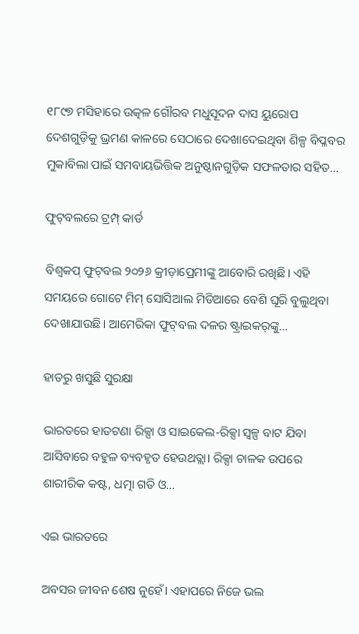୧୮୯୭ ମସିହାରେ ଉତ୍କଳ ଗୌରବ ମଧୁସୂଦନ ଦାସ ୟୁରୋପ ଦେଶଗୁଡ଼ିକୁ ଭ୍ରମଣ କାଳରେ ସେଠାରେ ଦେଖାଦେଇଥିବା ଶିଳ୍ପ ବିପ୍ଳବର ମୁକାବିଲା ପାଇଁ ସମବାୟଭିତ୍ତିକ ଅନୁଷ୍ଠାନଗୁଡ଼ିକ ସଫଳତାର ସହିତ…

ଫୁଟ୍‌ବଲରେ ଟ୍ରମ୍ପ୍‌ କାର୍ଡ

ବିଶ୍ୱକପ୍‌ ଫୁଟ୍‌ବଲ ୨୦୨୬ କ୍ରୀଡ଼ାପ୍ରେମୀଙ୍କୁ ଆବୋରି ରଖିଛି। ଏହି ସମୟରେ ଗୋଟେ ମିମ୍‌ ସୋସିଆଲ ମିଡିଆରେ ବେଶି ଘୂରି ବୁଲୁଥିବା ଦେଖାଯାଉଛି। ଆମେରିକା ଫୁଟ୍‌ବଲ ଦଳର ଷ୍ଟ୍ରାଇକର୍‌ଙ୍କୁ…

ହାତରୁ ଖସୁଛି ସୁରକ୍ଷା

ଭାରତରେ ହାତଟଣା ରିକ୍ସା ଓ ସାଇକେଲ-ରିକ୍ସା ସ୍ବଳ୍ପ ବାଟ ଯିବା ଆସିବାରେ ବହୁଳ ବ୍ୟବହୃତ ହେଉଥତ୍ଲା। ରିକ୍ସା ଚାଳକ ଉପରେ ଶାରୀରିକ କଷ୍ଟ, ଧତ୍ମା ଗତି ଓ…

ଏଇ ଭାରତରେ

ଅବସର ଜୀବନ ଶେଷ ନୁହେଁ। ଏହାପରେ ନିଜେ ଭଲ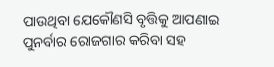ପାଉଥିବା ଯେକୌଣସି ବୃତ୍ତିକୁ ଆପଣାଇ ପୁନର୍ବାର ରୋଜଗାର କରିବା ସହ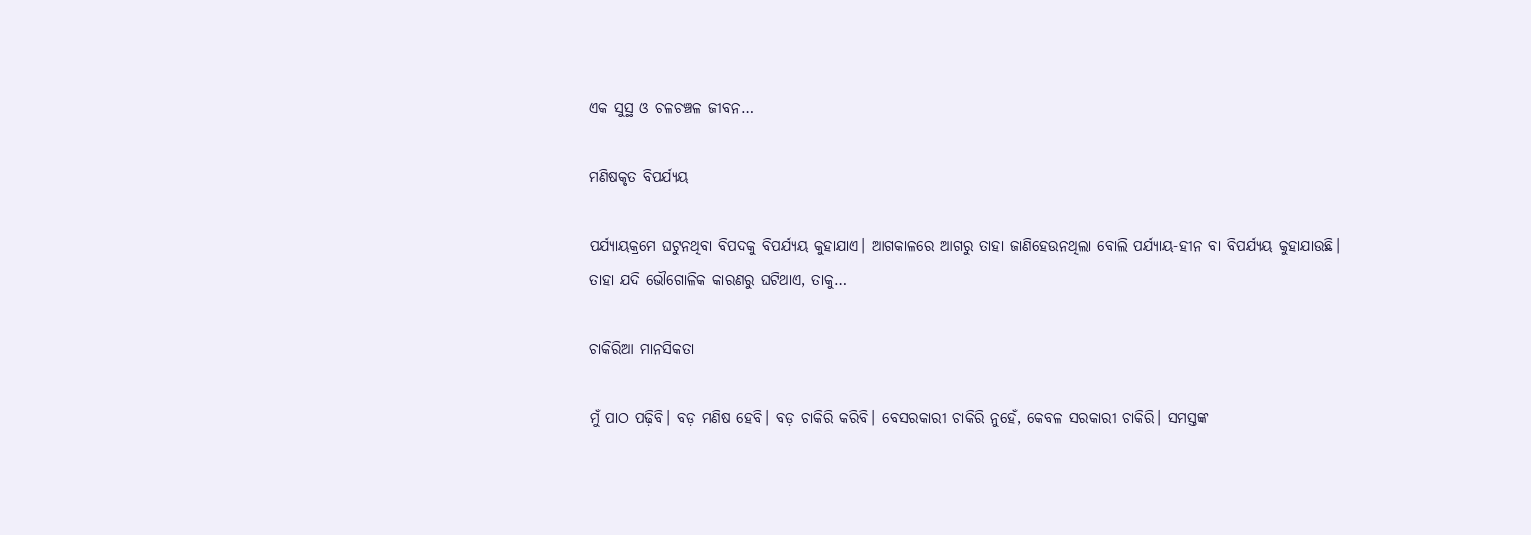ଏକ ସୁସ୍ଥ ଓ ଚଳଚଞ୍ଚଳ ଜୀବନ…

ମଣିଷକୃତ ବିପର୍ଯ୍ୟୟ

ପର୍ଯ୍ୟାୟକ୍ରମେ ଘଟୁନଥିବା ବିପଦକୁ ବିପର୍ଯ୍ୟୟ କୁହାଯାଏ। ଆଗକାଳରେ ଆଗରୁ ତାହା ଜାଣିହେଉନଥିଲା ବୋଲି ପର୍ଯ୍ୟାୟ-ହୀନ ବା ବିପର୍ଯ୍ୟୟ କୁହାଯାଉଛି। ତାହା ଯଦି ଭୌଗୋଳିକ କାରଣରୁ ଘଟିଥାଏ, ତାକୁ…

ଚାକିରିଆ ମାନସିକତା

ମୁଁ ପାଠ ପଢ଼ିବି। ବଡ଼ ମଣିଷ ହେବି। ବଡ଼ ଚାକିରି କରିବି। ବେସରକାରୀ ଚାକିରି ନୁହେଁ, କେବଳ ସରକାରୀ ଚାକିରି। ସମସ୍ତଙ୍କ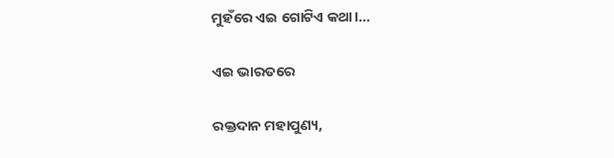ମୁହଁରେ ଏଇ ଗୋଟିଏ କଥା।…

ଏଇ ଭାରତରେ

ରକ୍ତଦାନ ମହାପୁଣ୍ୟ,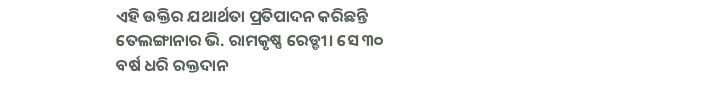ଏହି ଉକ୍ତିର ଯଥାର୍ଥତା ପ୍ରତିପାଦନ କରିଛନ୍ତି ତେଲଙ୍ଗାନାର ଭି. ରାମକୃଷ୍ଣ ରେଡ୍ଡୀ। ସେ ୩୦ ବର୍ଷ ଧରି ରକ୍ତଦାନ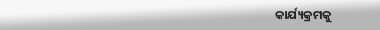କାର୍ଯ୍ୟକ୍ରମକୁ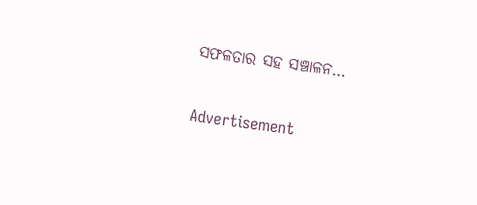ସଫଳତାର ସହ ସଞ୍ଚାଳନ…

Advertisement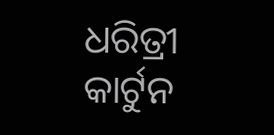ଧରିତ୍ରୀ କାର୍ଟୁନ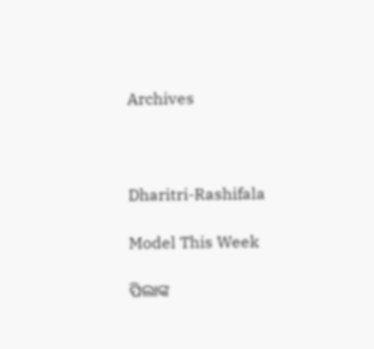Archives



Dharitri-Rashifala

Model This Week

ପିଲାଙ୍କ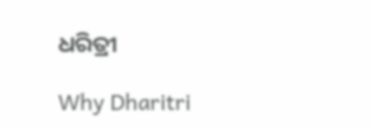ଧରିତ୍ରୀ

Why Dharitri